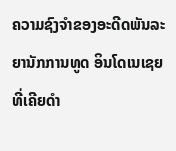ຄວາມຊົງຈຳຂອງອະດີດພັນລະຍານັກການທູດ ອິນໂດເນເຊຍ ທີ່ເຄີຍດຳ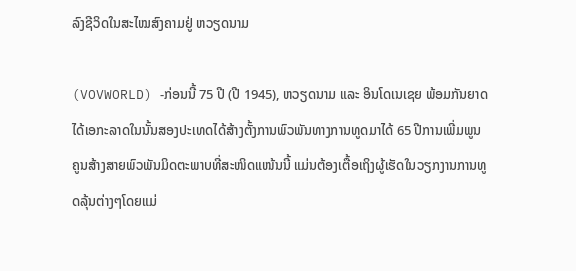ລົງຊີວິດໃນສະໄໝສົງຄາມຢູ່ ຫວຽດນາມ

(VOVWORLD) -ກ່ອນນີ້ 75 ປີ (ປີ 1945), ຫວຽດນາມ ແລະ ອິນໂດເນເຊຍ ພ້ອມກັນຍາດໄດ້ເອກະລາດໃນນັ້ນສອງປະເທດໄດ້ສ້າງຕັ້ງການພົວພັນທາງການທູດມາໄດ້ 65 ປີການເພີ່ມພູນຄູນສ້າງສາຍພົວພັນມິດຕະພາບທີ່ສະໜິດແໜ້ນນີ້ ແມ່ນຕ້ອງເຕື້ອເຖິງຜູ້ເຮັດໃນວຽກງານການທູດລຸ້ນຕ່າງໆໂດຍແມ່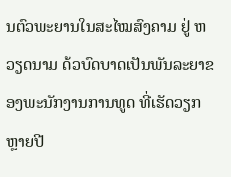ນຕົວພະຍານໃນສະໄໝສົງຄາມ ຢູ່ ຫວຽດນາມ ດ້ວບົດບາດເປັນພັນລະຍາຂອງພະນັກງານການທູດ ທີ່ເຮັດວຽກຫຼາຍປີ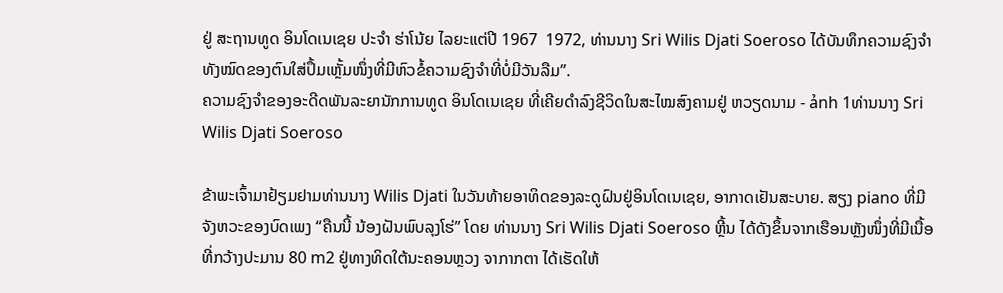ຢູ່ ສະຖານທູດ ອິນໂດເນເຊຍ ປະຈຳ ຮ່າໂນ້ຍ ໄລຍະແຕ່ປີ 1967  1972, ທ່ານນາງ Sri Wilis Djati Soeroso ໄດ້ບັນທຶກຄວາມຊົງຈຳທັງໝົດຂອງຕົນໃສ່ປຶ້ມເຫຼັ້ມໜຶ່ງທີ່ມີຫົວຂໍ້ຄວາມຊົງຈຳທີ່ບໍ່ມີວັນລືມ”.
ຄວາມຊົງຈຳຂອງອະດີດພັນລະຍານັກການທູດ ອິນໂດເນເຊຍ ທີ່ເຄີຍດຳລົງຊີວິດໃນສະໄໝສົງຄາມຢູ່ ຫວຽດນາມ - ảnh 1ທ່ານນາງ Sri Wilis Djati Soeroso

ຂ້າພະເຈົ້າມາຢ້ຽມຢາມທ່ານນາງ Wilis Djati ໃນວັນທ້າຍອາທິດຂອງລະດູຝົນຢູ່ອິນໂດເນເຊຍ, ອາກາດເຢັນສະບາຍ. ສຽງ piano ທີ່ມີຈັງຫວະຂອງບົດເພງ “ຄືນນີ້ ນ້ອງຝັນພົບລຸງໂຮ່” ໂດຍ ທ່ານນາງ Sri Wilis Djati Soeroso ຫຼີ້ນ ໄດ້ດັງຂຶ້ນຈາກເຮືອນຫຼັງໜຶ່ງທີ່ມີເນື້ອທີ່ກວ້າງປະມານ 80 m2 ຢູ່ທາງທິດໃຕ້ນະຄອນຫຼວງ ຈາກາກຕາ ໄດ້ເຮັດໃຫ້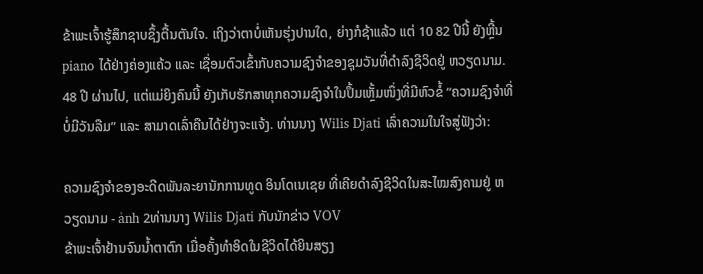ຂ້າພະເຈົ້າຮູ້ສຶກຊາບຊຶ້ງຕື້ນຕັນໃຈ. ເຖິງວ່າຕາບໍ່ເຫັນຮຸ່ງປານໃດ, ຍ່າງກໍຊ້າແລ້ວ ແຕ່ 10 82 ປີນີ້ ຍັງຫຼີ້ນ piano ໄດ້ຢ່າງຄ່ອງແຄ້ວ ແລະ ເຊື່ອມຕົວເຂົ້າກັບຄວາມຊົງຈຳຂອງຊຸມວັນທີ່ດຳລົງຊີວິດຢູ່ ຫວຽດນາມ. 48 ປີ ຜ່ານໄປ, ແຕ່ແມ່ຍິງຄົນນີ້ ຍັງເກັບຮັກສາທຸກຄວາມຊົງຈຳໃນປຶ້ມເຫຼັ້ມໜຶ່ງທີ່ມີຫົວຂໍ້ “ຄວາມຊົງຈຳທີ່ບໍ່ມີວັນລືມ” ແລະ ສາມາດເລົ່າຄືນໄດ້ຢ່າງຈະແຈ້ງ. ທ່ານນາງ Wilis Djati ເລົ່າຄວາມໃນໃຈສູ່ຟັງວ່າ:

ຄວາມຊົງຈຳຂອງອະດີດພັນລະຍານັກການທູດ ອິນໂດເນເຊຍ ທີ່ເຄີຍດຳລົງຊີວິດໃນສະໄໝສົງຄາມຢູ່ ຫວຽດນາມ - ảnh 2ທ່ານນາງ Wilis Djati ກັບນັກຂ່າວ VOV
ຂ້າພະເຈົ້າຢ້ານຈົນນ້ຳຕາຕົກ ເມື່ອຄັ້ງທຳອິດໃນຊີວິດໄດ້ຍິນສຽງ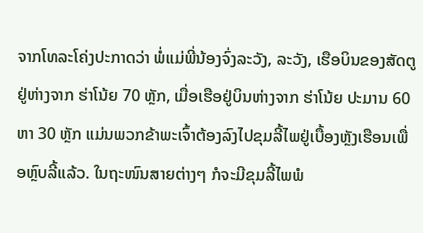ຈາກໂທລະໂຄ່ງປະກາດວ່າ ພໍ່ແມ່ພີ່ນ້ອງຈົ່ງລະວັງ, ລະວັງ, ເຮືອບິນຂອງສັດຕູ ຢູ່ຫ່າງຈາກ ຮ່າໂນ້ຍ 70 ຫຼັກ, ເມື່ອເຮືອຢູ່ບິນຫ່າງຈາກ ຮ່າໂນ້ຍ ປະມານ 60 ຫາ 30 ຫຼັກ ແມ່ນພວກຂ້າພະເຈົ້າຕ້ອງລົງໄປຂຸມລີ້ໄພຢູ່ເບື້ອງຫຼັງເຮືອນເພື່ອຫຼົບລີ້ແລ້ວ. ໃນຖະໜົນສາຍຕ່າງໆ ກໍຈະມີຂຸມລີ້ໄພພໍ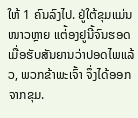ໃຫ້ 1 ຄົນລົງໄປ. ຢູ່ໃຕ້ຂຸມແມ່ນໜາວຫຼາຍ ແຕ່້ອງຢູນີ້ຈົນຮອດເມື່ອຮັບສັນຍານວ່າປອດໄພແລ້ວ, ພວກຂ້າພະເຈົ້າ ຈຶ່ງໄດ້ອອກຈາກຂຸມ.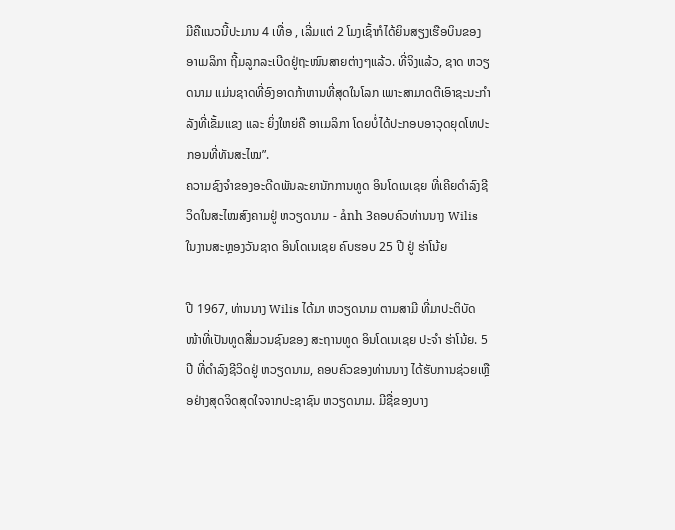ມີຄືແນວນີ້ປະມານ 4 ເທື່ອ , ເລີ່ມແຕ່ 2 ໂມງເຊົ້າກໍໄດ້ຍິນສຽງເຮືອບິນຂອງ ອາເມລິກາ ຖີ້ມລູກລະເບີດຢູ່ຖະໜົນສາຍຕ່າງໆແລ້ວ. ທີ່ຈິງແລ້ວ, ຊາດ ຫວຽດນາມ ແມ່ນຊາດທີ່ອົງອາດກ້າຫານທີ່ສຸດໃນໂລກ ເພາະສາມາດຕີເອົາຊະນະກຳລັງທີ່ເຂັ້ມແຂງ ແລະ ຍິ່ງໃຫຍ່ຄື ອາເມລິກາ ໂດຍບໍ່ໄດ້ປະກອບອາວຸດຍຸດໂທປະກອນທີ່ທັນສະໄໝ”.
ຄວາມຊົງຈຳຂອງອະດີດພັນລະຍານັກການທູດ ອິນໂດເນເຊຍ ທີ່ເຄີຍດຳລົງຊີວິດໃນສະໄໝສົງຄາມຢູ່ ຫວຽດນາມ - ảnh 3ຄອບຄົວທ່ານນາງ Wilis ໃນງານສະຫຼອງວັນຊາດ ອິນໂດເນເຊຍ ຄົບຮອບ 25 ປີ ຢູ່ ຮ່າໂນ້ຍ

ປີ 1967, ທ່ານນາງ Wilis ໄດ້ມາ ຫວຽດນາມ ຕາມສາມີ ທີ່ມາປະຕິບັດໜ້າທີ່ເປັນທູດສື່ມວນຊົນຂອງ ສະຖານທູດ ອິນໂດເນເຊຍ ປະຈຳ ຮ່າໂນ້ຍ. 5 ປີ ທີ່ດຳລົງຊີວິດຢູ່ ຫວຽດນາມ, ຄອບຄົວຂອງທ່ານນາງ ໄດ້ຮັບການຊ່ວຍເຫຼືອຢ່າງສຸດຈິດສຸດໃຈຈາກປະຊາຊົນ ຫວຽດນາມ. ມີຊື່ຂອງບາງ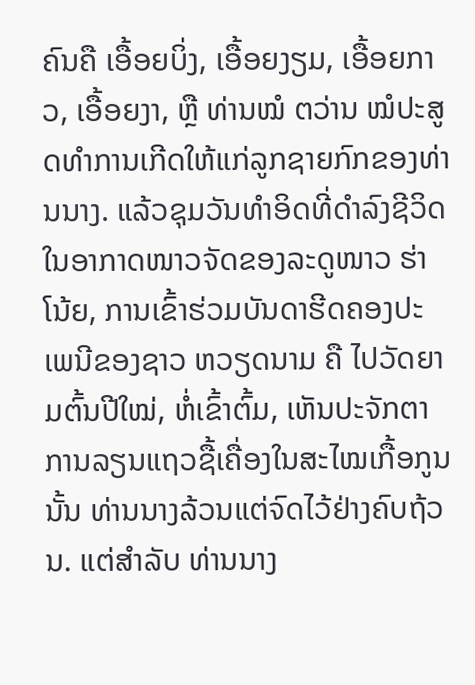ຄົນຄື ເອື້ອຍບິ່ງ, ເອື້ອຍງຽມ, ເອື້ອຍກາວ, ເອື້ອຍງາ, ຫຼື ທ່ານໝໍ ຕວ່ານ ໝໍປະສູດທຳການເກີດໃຫ້ແກ່ລູກຊາຍກົກຂອງທ່ານນາງ. ແລ້ວຊຸມວັນທຳອິດທີ່ດຳລົງຊີວິດໃນອາກາດໜາວຈັດຂອງລະດູໜາວ ຮ່າໂນ້ຍ, ການເຂົ້າຮ່ວມບັນດາຮີດຄອງປະເພນີຂອງຊາວ ຫວຽດນາມ ຄື ໄປວັດຍາມຕົ້ນປີໃໝ່, ຫໍ່ເຂົ້າຕົ້ມ, ເຫັນປະຈັກຕາການລຽນແຖວຊື້ເຄື່ອງໃນສະໄໝເກື້ອກູນນັ້ນ ທ່ານນາງລ້ວນແຕ່ຈົດໄວ້ຢ່າງຄົບຖ້ວນ. ແຕ່ສຳລັບ ທ່ານນາງ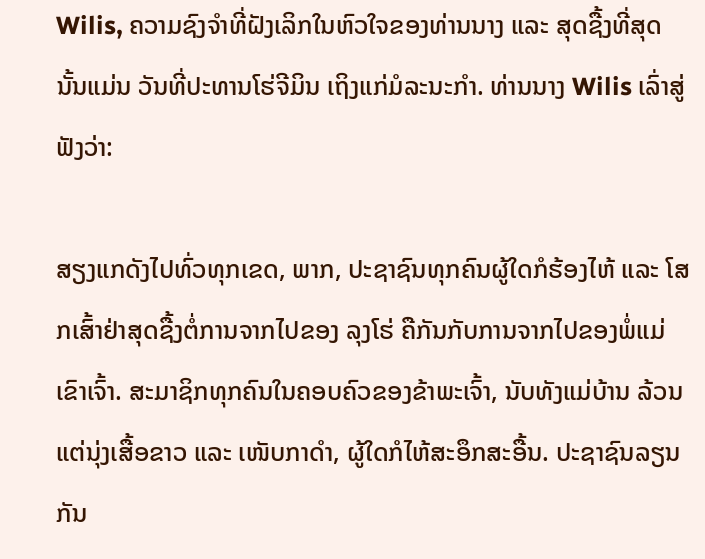Wilis, ຄວາມຊົງຈຳທີ່ຝັງເລິກໃນຫົວໃຈຂອງທ່ານນາງ ແລະ ສຸດຊື້ງທີ່ສຸດ ນັ້ນແມ່ນ ວັນທີ່ປະທານໂຮ່ຈີມິນ ເຖິງແກ່ມໍລະນະກຳ. ທ່ານນາງ Wilis ເລົ່າສູ່ຟັງວ່າ:

ສຽງແກດັງໄປທົ່ວທຸກເຂດ, ພາກ, ປະຊາຊົນທຸກຄົນຜູ້ໃດກໍຮ້ອງໄຫ້ ແລະ ໂສກເສົ້າຢ່າສຸດຊື້ງຕໍ່ການຈາກໄປຂອງ ລຸງໂຮ່ ຄືກັນກັບການຈາກໄປຂອງພໍ່ແມ່ເຂົາເຈົ້າ. ສະມາຊິກທຸກຄົນໃນຄອບຄົວຂອງຂ້າພະເຈົ້າ, ນັບທັງແມ່ບ້ານ ລ້ວນແຕ່ນຸ່ງເສື້ອຂາວ ແລະ ເໜັບກາດຳ, ຜູ້ໃດກໍໄຫ້ສະອຶກສະອື້ນ. ປະຊາຊົນລຽນກັນ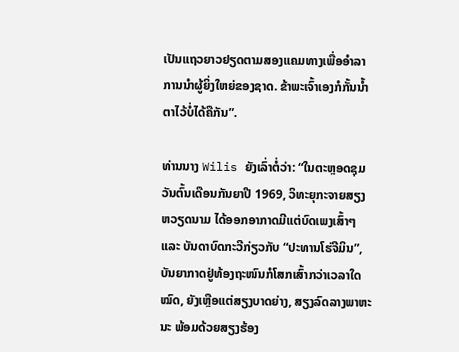ເປັນແຖວຍາວຢຽດຕາມສອງແຄມທາງເພື່ອອຳລາການນຳຜູ້ຍິ່ງໃຫຍ່ຂອງຊາດ. ຂ້າພະເຈົ້າເອງກໍກັ້ນນ້ຳຕາໄວ້ບໍ່ໄດ້ຄືກັນ”.

ທ່ານນາງ Wilis ຍັງເລົ່າຕໍ່ວ່າ: “ໃນຕະຫຼອດຊຸມວັນຕົ້ນເດືອນກັນຍາປີ 1969, ວິທະຍຸກະຈາຍສຽງ ຫວຽດນາມ ໄດ້ອອກອາກາດມີແຕ່ບົດເພງເສົ້າໆ ແລະ ບັນດາບົດກະວີກ່ຽວກັບ “ປະທານໂຮ່ຈີມິນ”, ບັນຍາກາດຢູ່ທ້ອງຖະໜົນກໍໂສກເສົ້າກວ່າເວລາໃດໝົດ, ຍັງເຫຼືອແຕ່ສຽງບາດຍ່າງ, ສຽງລົດລາງພາຫະນະ ພ້ອມດ້ວຍສຽງຮ້ອງ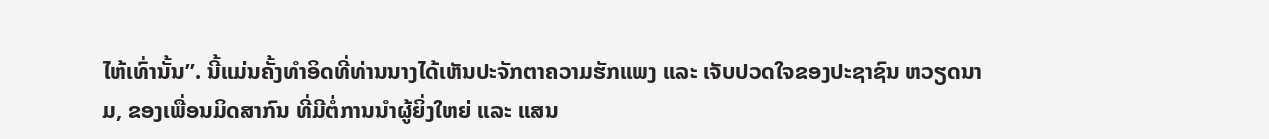ໄຫ້ເທົ່ານັ້ນ”. ນີ້ແມ່ນຄັ້ງທຳອິດທີ່ທ່ານນາງໄດ້ເຫັນປະຈັກຕາຄວາມຮັກແພງ ແລະ ເຈັບປວດໃຈຂອງປະຊາຊົນ ຫວຽດນາມ, ຂອງເພື່ອນມິດສາກົນ ທີ່ມີຕໍ່ການນຳຜູ້ຍິ່ງໃຫຍ່ ແລະ ແສນ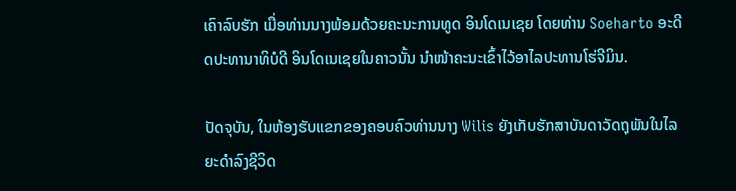ເຄົາລົບຮັກ ເມື່ອທ່ານນາງພ້ອມດ້ວຍຄະນະການທູດ ອິນໂດເນເຊຍ ໂດຍທ່ານ Soeharto ອະດີດປະທານາທິບໍດີ ອິນໂດເນເຊຍໃນຄາວນັ້ນ ນຳໜ້າຄະນະເຂົ້າໄວ້ອາໄລປະທານໂຮ່ຈີມິນ.

ປັດຈຸບັນ, ໃນຫ້ອງຮັບແຂກຂອງຄອບຄົວທ່ານນາງ Wilis ຍັງເກັບຮັກສາບັນດາວັດຖຸພັນໃນໄລຍະດຳລົງຊີວິດ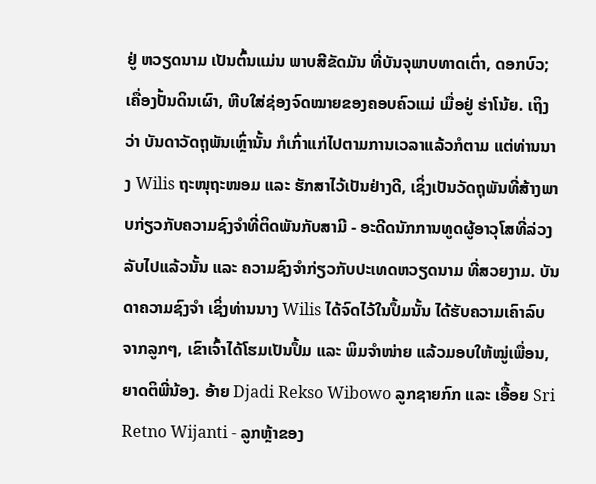ຢູ່ ຫວຽດນາມ ເປັນຕົ້ນແມ່ນ ພາບສີຂັດມັນ ທີ່ບັນຈຸພາບທາດເຕົ່າ, ດອກບົວ; ເຄື່ອງປັ້ນດິນເຜົາ, ຫີບໃສ່ຊ່ອງຈົດໝາຍຂອງຄອບຄົວແມ່ ເມື່ອຢູ່ ຮ່າໂນ້ຍ. ເຖິງວ່າ ບັນດາວັດຖຸພັນເຫຼົ່ານັ້ນ ກໍເກົ່າແກ່ໄປຕາມການເວລາແລ້ວກໍຕາມ ແຕ່ທ່ານນາງ Wilis ຖະໜຸຖະໜອມ ແລະ ຮັກສາໄວ້ເປັນຢ່າງດີ, ເຊິ່ງເປັນວັດຖຸພັນທີ່ສ້າງພາບກ່ຽວກັບຄວາມຊົງຈຳທີ່ຕິດພັນກັບສາມີ - ອະດີດນັກການທູດຜູ້ອາວຸໂສທີ່ລ່ວງລັບໄປແລ້ວນັ້ນ ແລະ ຄວາມຊົງຈຳກ່ຽວກັບປະເທດຫວຽດນາມ ທີ່ສວຍງາມ. ບັນດາຄວາມຊົງຈຳ ເຊິ່ງທ່ານນາງ Wilis ໄດ້ຈົດໄວ້ໃນປຶ້ມນັ້ນ ໄດ້ຮັບຄວາມເຄົາລົບຈາກລູກໆ, ເຂົາເຈົ້າໄດ້ໂຮມເປັນປຶ້ມ ແລະ ພິມຈຳໜ່າຍ ແລ້ວມອບໃຫ້ໝູ່ເພື່ອນ, ຍາດຕິພີ່ນ້ອງ. ອ້າຍ Djadi Rekso Wibowo ລູກຊາຍກົກ ແລະ ເອື້ອຍ Sri Retno Wijanti - ລູກຫຼ້າຂອງ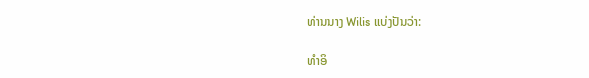ທ່ານນາງ Wilis ແບ່ງປັນວ່າ:

ທຳອິ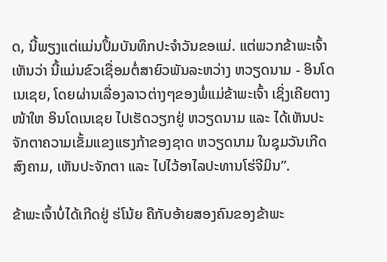ດ, ນີ້ພຽງແຕ່ແມ່ນປຶ້ມບັນທຶກປະຈຳວັນຂອແມ່. ແຕ່ພວກຂ້າພະເຈົ້າເຫັນວ່າ ນີ້ແມ່ນຂົວເຊື່ອມຕໍ່ສາຍົວພັນລະຫວ່າງ ຫວຽດນາມ - ອິນໂດເນເຊຍ, ໂດຍຜ່ານເລື່ອງລາວຕ່າງໆຂອງພໍ່ແມ່ຂ້າພະເຈົ້າ ເຊິ່ງເຄີຍຕາງໜ້າໃຫ ອິນໂດເນເຊຍ ໄປເຮັດວຽກຢູ່ ຫວຽດນາມ ແລະ ໄດ້ເຫັນປະຈັກຕາຄວາມເຂັ້ມແຂງແຮງກ້າຂອງຊາດ ຫວຽດນາມ ໃນຊຸມວັນເກີດສົງຄາມ, ເຫັນປະຈັກຕາ ແລະ ໄປໄວ້ອາໄລປະທານໂຮ່ຈີມິນ”.

ຂ້າພະເຈົ້າບໍ່ໄດ້ເກີດຢູ່ ຮ່ໂນ້ຍ ຄືກັບອ້າຍສອງຄົນຂອງຂ້າພະ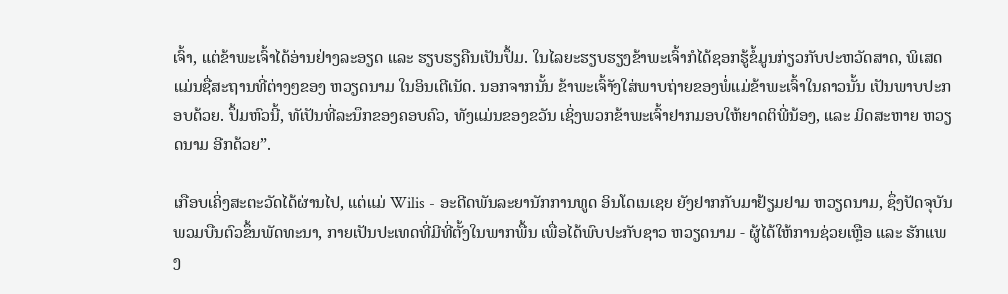ເຈົ້າ, ແຕ່ຂ້າພະເຈົ້າໄດ້ອ່ານຢ່າງລະອຽດ ແລະ ຮຽບຮຽຄືນເປັນປຶ້ມ. ໃນໄລຍະຮຽບຮຽງຂ້າພະເຈົ້າກໍໄດ້ຊອກຮູ້ຂໍ້ມູນກ່ຽວກັບປະຫວັດສາດ, ພິເສດແມ່ນຊື່ສະຖານທີ່ຕ່າງໆຂອງ ຫວຽດນາມ ໃນອິນເຕີເນັດ. ນອກຈາກນັ້ນ ຂ້າພະເຈົ້າັງໃສ່ພາບຖ່າຍຂອງພໍ່ແມ່ຂ້າພະເຈົ້າໃນຄາວນັ້ນ ເປັນພາບປະກອບດ້ວຍ. ປຶ້ມຫົວນີ້, ທັເປັນທີ່ລະນຶກຂອງຄອບຄົວ, ທັງແມ່ນຂອງຂວັນ ເຊິ່ງພວກຂ້າພະເຈົ້າຢາກມອບໃຫ້ຍາດຕິພີ່ນ້ອງ, ແລະ ມິດສະຫາຍ ຫວຽດນາມ ອີກດ້ວຍ”.

ເກືອບເຄິ່ງສະຕະວັດໄດ້ຜ່ານໄປ, ແຕ່ແມ່ Wilis - ອະດີດພັນລະຍານັກການທູດ ອິນໂດເນເຊຍ ຍັງຢາກກັບມາຢ້ຽມຢາມ ຫວຽດນາມ, ຊຶ່ງປັດຈຸບັນພວມບືນຕົວຂຶ້ນພັດທະນາ, ກາຍເປັນປະເທດທີ່ມີທີ່ຕັ້ງໃນພາກພື້ນ ເພື່ອໄດ້ພົບປະກັບຊາວ ຫວຽດນາມ - ຜູ້ໄດ້ໃຫ້ການຊ່ວຍເຫຼືອ ແລະ ຮັກແພງ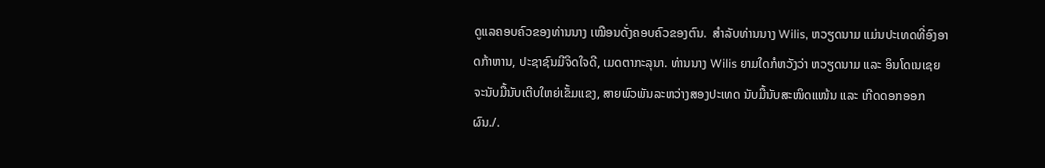ດູແລຄອບຄົວຂອງທ່ານນາງ ເໝືອນດັ່ງຄອບຄົວຂອງຕົນ.  ສຳລັບທ່ານນາງ Wilis, ຫວຽດນາມ ແມ່ນປະເທດທີ່ອົງອາດກ້າຫານ, ປະຊາຊົນມີຈິດໃຈດີ, ເມດຕາກະລຸນາ. ທ່ານນາງ Wilis ຍາມໃດກໍຫວັງວ່າ ຫວຽດນາມ ແລະ ອິນໂດເນເຊຍ ຈະນັບມື້ນັບເຕີບໃຫຍ່ເຂັ້ມແຂງ, ສາຍພົວພັນລະຫວ່າງສອງປະເທດ ນັບມື້ນັບສະໜິດແໜ້ນ ແລະ ເກີດດອກອອກຜົນ./.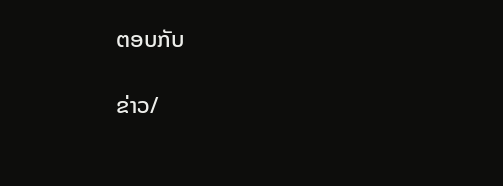ຕອບກັບ

ຂ່າວ/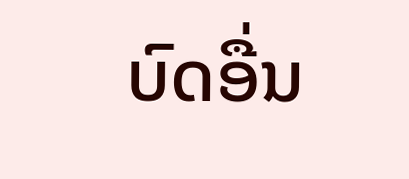ບົດອື່ນ